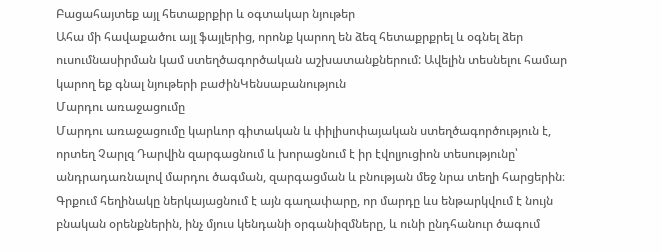Բացահայտեք այլ հետաքրքիր և օգտակար նյութեր
Ահա մի հավաքածու այլ ֆայլերից, որոնք կարող են ձեզ հետաքրքրել և օգնել ձեր ուսումնասիրման կամ ստեղծագործական աշխատանքներում: Ավելին տեսնելու համար կարող եք գնալ նյութերի բաժինԿենսաբանություն
Մարդու առաջացումը
Մարդու առաջացումը կարևոր գիտական և փիլիսոփայական ստեղծագործություն է, որտեղ Չարլզ Դարվին զարգացնում և խորացնում է իր էվոլյուցիոն տեսությունը՝ անդրադառնալով մարդու ծագման, զարգացման և բնության մեջ նրա տեղի հարցերին։ Գրքում հեղինակը ներկայացնում է այն գաղափարը, որ մարդը ևս ենթարկվում է նույն բնական օրենքներին, ինչ մյուս կենդանի օրգանիզմները, և ունի ընդհանուր ծագում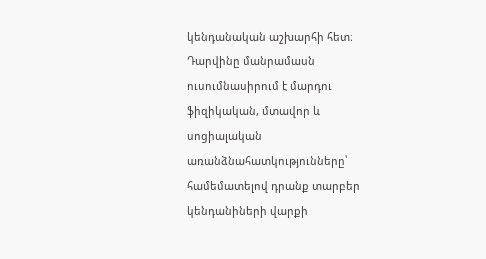կենդանական աշխարհի հետ։ Դարվինը մանրամասն ուսումնասիրում է մարդու ֆիզիկական, մտավոր և սոցիալական առանձնահատկությունները՝ համեմատելով դրանք տարբեր կենդանիների վարքի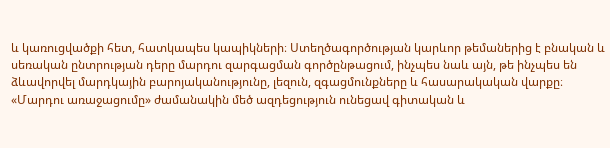և կառուցվածքի հետ, հատկապես կապիկների։ Ստեղծագործության կարևոր թեմաներից է բնական և սեռական ընտրության դերը մարդու զարգացման գործընթացում, ինչպես նաև այն, թե ինչպես են ձևավորվել մարդկային բարոյականությունը, լեզուն, զգացմունքները և հասարակական վարքը։ «Մարդու առաջացումը» ժամանակին մեծ ազդեցություն ունեցավ գիտական և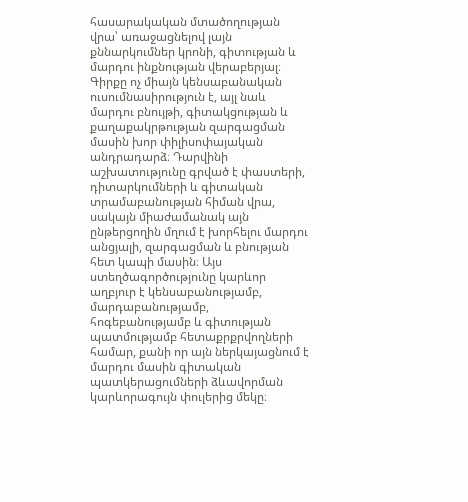հասարակական մտածողության վրա՝ առաջացնելով լայն քննարկումներ կրոնի, գիտության և մարդու ինքնության վերաբերյալ։ Գիրքը ոչ միայն կենսաբանական ուսումնասիրություն է, այլ նաև մարդու բնույթի, գիտակցության և քաղաքակրթության զարգացման մասին խոր փիլիսոփայական անդրադարձ։ Դարվինի աշխատությունը գրված է փաստերի, դիտարկումների և գիտական տրամաբանության հիման վրա, սակայն միաժամանակ այն ընթերցողին մղում է խորհելու մարդու անցյալի, զարգացման և բնության հետ կապի մասին։ Այս ստեղծագործությունը կարևոր աղբյուր է կենսաբանությամբ, մարդաբանությամբ, հոգեբանությամբ և գիտության պատմությամբ հետաքրքրվողների համար, քանի որ այն ներկայացնում է մարդու մասին գիտական պատկերացումների ձևավորման կարևորագույն փուլերից մեկը։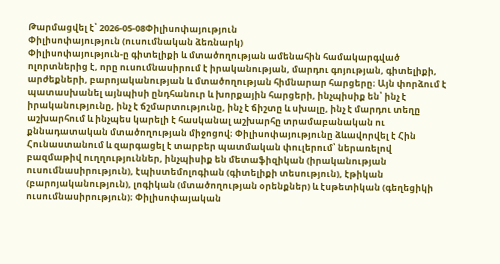Թարմացվել է՝ 2026-05-08Փիլիսոփայություն
Փիլիսոփայություն (ուսումնական ձեռնարկ)
Փիլիսոփայություն-ը գիտելիքի և մտածողության ամենահին համակարգված ոլորտներից է, որը ուսումնասիրում է իրականության, մարդու գոյության, գիտելիքի, արժեքների, բարոյականության և մտածողության հիմնարար հարցերը։ Այն փորձում է պատասխանել այնպիսի ընդհանուր և խորքային հարցերի, ինչպիսիք են՝ ինչ է իրականությունը, ինչ է ճշմարտությունը, ինչ է ճիշտը և սխալը, ինչ է մարդու տեղը աշխարհում և ինչպես կարելի է հասկանալ աշխարհը տրամաբանական ու քննադատական մտածողության միջոցով։ Փիլիսոփայությունը ձևավորվել է Հին Հունաստանում և զարգացել է տարբեր պատմական փուլերում՝ ներառելով բազմաթիվ ուղղություններ, ինչպիսիք են մետաֆիզիկան (իրականության ուսումնասիրություն), էպիստեմոլոգիան (գիտելիքի տեսություն), էթիկան (բարոյականություն), լոգիկան (մտածողության օրենքներ) և էսթետիկան (գեղեցիկի ուսումնասիրություն)։ Փիլիսոփայական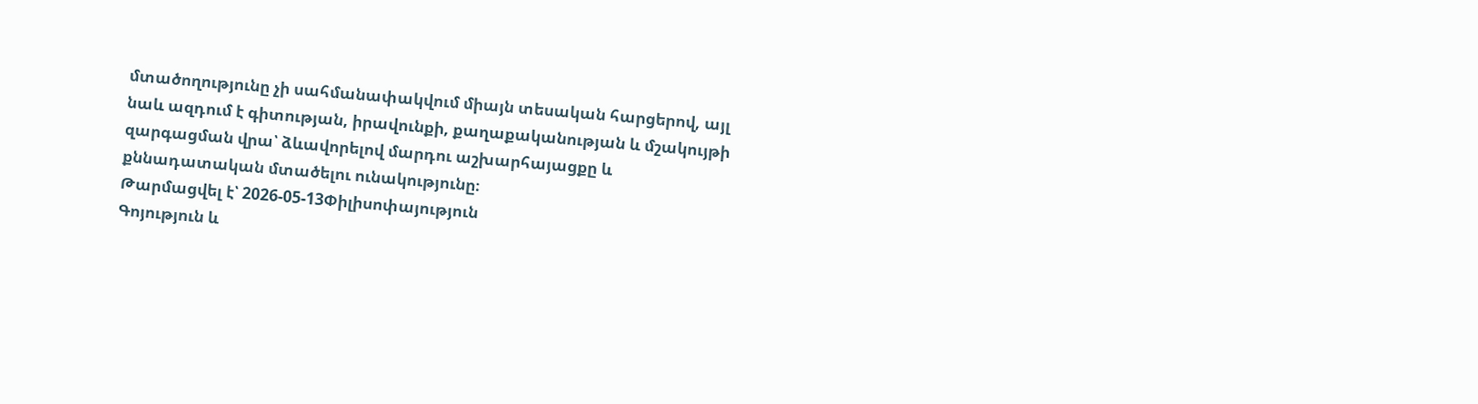մտածողությունը չի սահմանափակվում միայն տեսական հարցերով, այլ նաև ազդում է գիտության, իրավունքի, քաղաքականության և մշակույթի զարգացման վրա՝ ձևավորելով մարդու աշխարհայացքը և քննադատական մտածելու ունակությունը։
Թարմացվել է՝ 2026-05-13Փիլիսոփայություն
Գոյություն և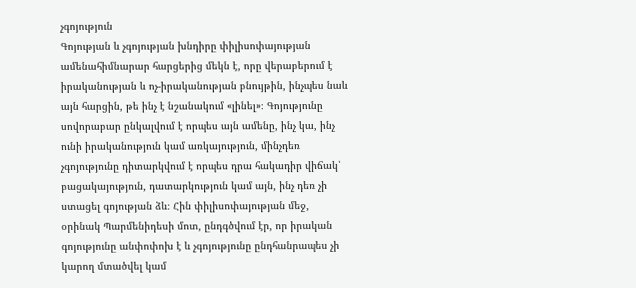չգոյություն
Գոյության և չգոյության խնդիրը փիլիսոփայության ամենահիմնարար հարցերից մեկն է, որը վերաբերում է իրականության և ոչ-իրականության բնույթին, ինչպես նաև այն հարցին, թե ինչ է նշանակում «լինել»։ Գոյությունը սովորաբար ընկալվում է որպես այն ամենը, ինչ կա, ինչ ունի իրականություն կամ առկայություն, մինչդեռ չգոյությունը դիտարկվում է որպես դրա հակադիր վիճակ՝ բացակայություն, դատարկություն կամ այն, ինչ դեռ չի ստացել գոյության ձև։ Հին փիլիսոփայության մեջ, օրինակ Պարմենիդեսի մոտ, ընդգծվում էր, որ իրական գոյությունը անփոփոխ է և չգոյությունը ընդհանրապես չի կարող մտածվել կամ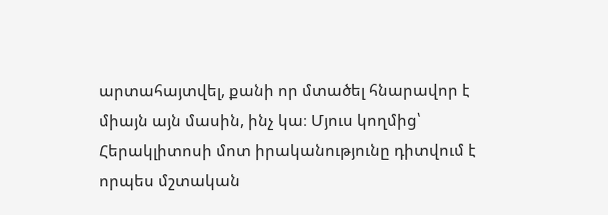արտահայտվել, քանի որ մտածել հնարավոր է միայն այն մասին, ինչ կա։ Մյուս կողմից՝ Հերակլիտոսի մոտ իրականությունը դիտվում է որպես մշտական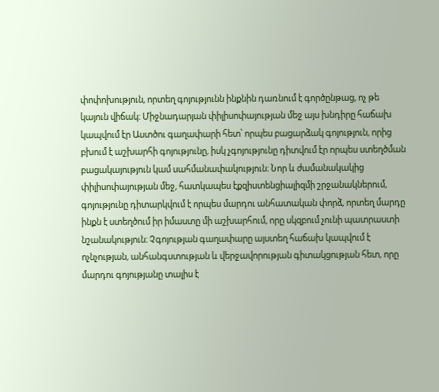փոփոխություն, որտեղ գոյությունն ինքնին դառնում է գործընթաց, ոչ թե կայուն վիճակ։ Միջնադարյան փիլիսոփայության մեջ այս խնդիրը հաճախ կապվում էր Աստծու գաղափարի հետ՝ որպես բացարձակ գոյություն, որից բխում է աշխարհի գոյությունը, իսկ չգոյությունը դիտվում էր որպես ստեղծման բացակայություն կամ սահմանափակություն։ Նոր և ժամանակակից փիլիսոփայության մեջ, հատկապես էքզիստենցիալիզմի շրջանակներում, գոյությունը դիտարկվում է որպես մարդու անհատական փորձ, որտեղ մարդը ինքն է ստեղծում իր իմաստը մի աշխարհում, որը սկզբում չունի պատրաստի նշանակություն։ Չգոյության գաղափարը այստեղ հաճախ կապվում է ոչնչության, անհանգստության և վերջավորության գիտակցության հետ, որը մարդու գոյությանը տալիս է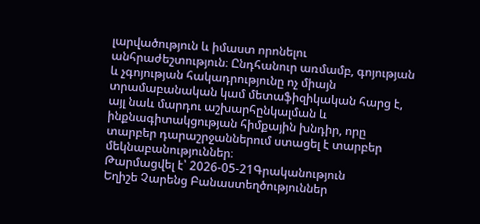լարվածություն և իմաստ որոնելու անհրաժեշտություն։ Ընդհանուր առմամբ, գոյության և չգոյության հակադրությունը ոչ միայն տրամաբանական կամ մետաֆիզիկական հարց է, այլ նաև մարդու աշխարհընկալման և ինքնագիտակցության հիմքային խնդիր, որը տարբեր դարաշրջաններում ստացել է տարբեր մեկնաբանություններ։
Թարմացվել է՝ 2026-05-21Գրականություն
Եղիշե Չարենց Բանաստեղծություններ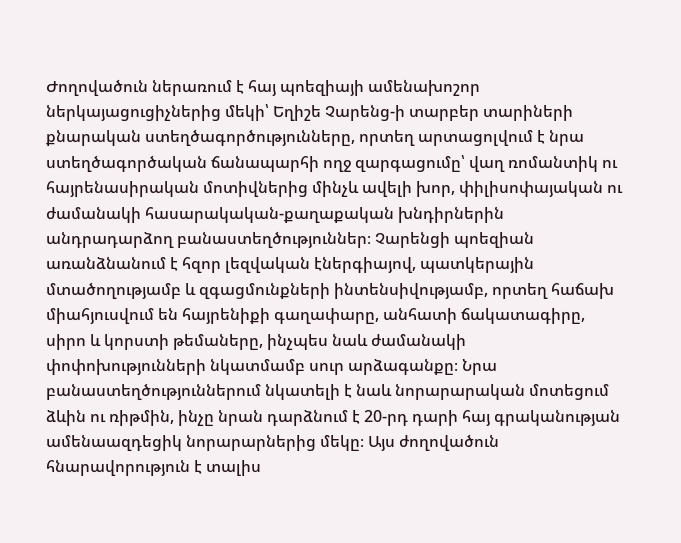Ժողովածուն ներառում է հայ պոեզիայի ամենախոշոր ներկայացուցիչներից մեկի՝ Եղիշե Չարենց-ի տարբեր տարիների քնարական ստեղծագործությունները, որտեղ արտացոլվում է նրա ստեղծագործական ճանապարհի ողջ զարգացումը՝ վաղ ռոմանտիկ ու հայրենասիրական մոտիվներից մինչև ավելի խոր, փիլիսոփայական ու ժամանակի հասարակական-քաղաքական խնդիրներին անդրադարձող բանաստեղծություններ։ Չարենցի պոեզիան առանձնանում է հզոր լեզվական էներգիայով, պատկերային մտածողությամբ և զգացմունքների ինտենսիվությամբ, որտեղ հաճախ միահյուսվում են հայրենիքի գաղափարը, անհատի ճակատագիրը, սիրո և կորստի թեմաները, ինչպես նաև ժամանակի փոփոխությունների նկատմամբ սուր արձագանքը։ Նրա բանաստեղծություններում նկատելի է նաև նորարարական մոտեցում ձևին ու ռիթմին, ինչը նրան դարձնում է 20-րդ դարի հայ գրականության ամենաազդեցիկ նորարարներից մեկը։ Այս ժողովածուն հնարավորություն է տալիս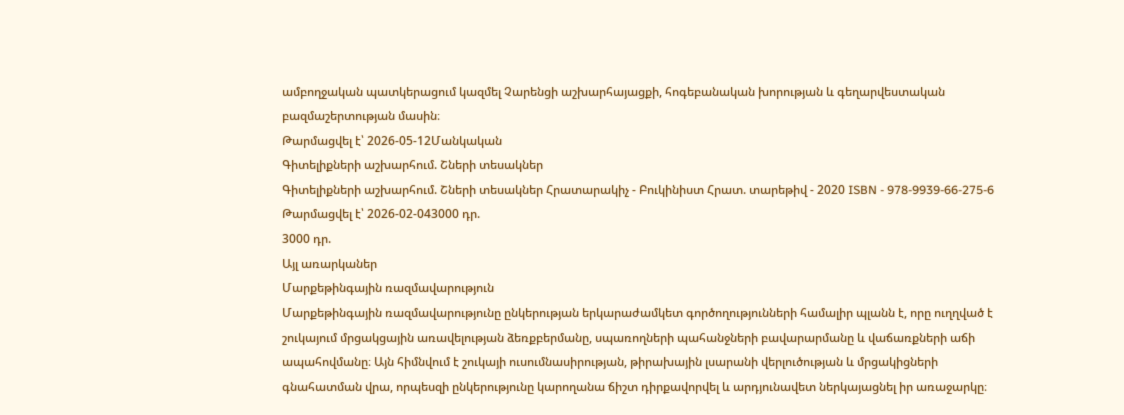ամբողջական պատկերացում կազմել Չարենցի աշխարհայացքի, հոգեբանական խորության և գեղարվեստական բազմաշերտության մասին։
Թարմացվել է՝ 2026-05-12Մանկական
Գիտելիքների աշխարհում. Շների տեսակներ
Գիտելիքների աշխարհում. Շների տեսակներ Հրատարակիչ - Բուկինիստ Հրատ. տարեթիվ - 2020 ISBN - 978-9939-66-275-6
Թարմացվել է՝ 2026-02-043000 դր.
3000 դր.
Այլ առարկաներ
Մարքեթինգային ռազմավարություն
Մարքեթինգային ռազմավարությունը ընկերության երկարաժամկետ գործողությունների համալիր պլանն է, որը ուղղված է շուկայում մրցակցային առավելության ձեռքբերմանը, սպառողների պահանջների բավարարմանը և վաճառքների աճի ապահովմանը։ Այն հիմնվում է շուկայի ուսումնասիրության, թիրախային լսարանի վերլուծության և մրցակիցների գնահատման վրա, որպեսզի ընկերությունը կարողանա ճիշտ դիրքավորվել և արդյունավետ ներկայացնել իր առաջարկը։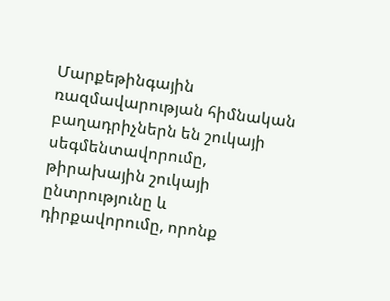Մարքեթինգային ռազմավարության հիմնական բաղադրիչներն են շուկայի սեգմենտավորումը, թիրախային շուկայի ընտրությունը և դիրքավորումը, որոնք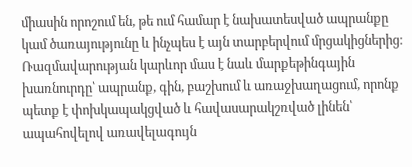միասին որոշում են, թե ում համար է նախատեսված ապրանքը կամ ծառայությունը և ինչպես է այն տարբերվում մրցակիցներից։ Ռազմավարության կարևոր մաս է նաև մարքեթինգային խառնուրդը՝ ապրանք, գին, բաշխում և առաջխաղացում, որոնք պետք է փոխկապակցված և հավասարակշռված լինեն՝ ապահովելով առավելագույն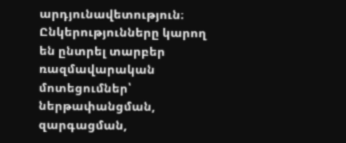արդյունավետություն։ Ընկերությունները կարող են ընտրել տարբեր ռազմավարական մոտեցումներ՝ ներթափանցման, զարգացման,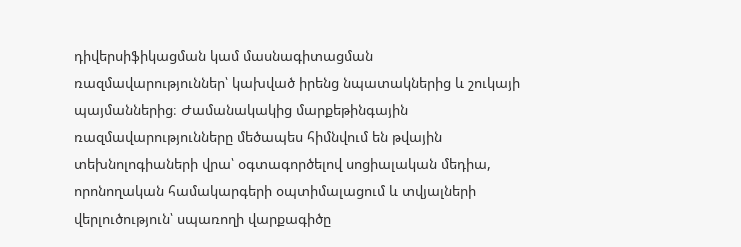դիվերսիֆիկացման կամ մասնագիտացման ռազմավարություններ՝ կախված իրենց նպատակներից և շուկայի պայմաններից։ Ժամանակակից մարքեթինգային ռազմավարությունները մեծապես հիմնվում են թվային տեխնոլոգիաների վրա՝ օգտագործելով սոցիալական մեդիա, որոնողական համակարգերի օպտիմալացում և տվյալների վերլուծություն՝ սպառողի վարքագիծը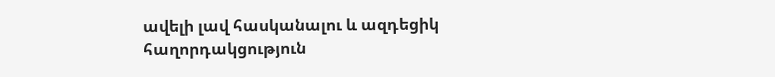ավելի լավ հասկանալու և ազդեցիկ հաղորդակցություն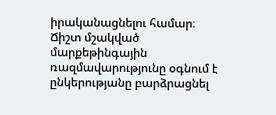իրականացնելու համար։ Ճիշտ մշակված մարքեթինգային ռազմավարությունը օգնում է ընկերությանը բարձրացնել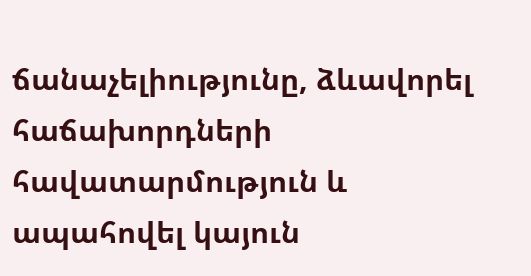ճանաչելիությունը, ձևավորել հաճախորդների հավատարմություն և ապահովել կայուն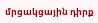մրցակցային դիրք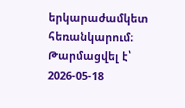երկարաժամկետ հեռանկարում։
Թարմացվել է՝ 2026-05-18